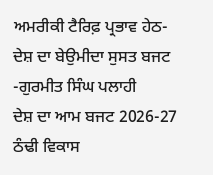ਅਮਰੀਕੀ ਟੈਰਿਫ਼ ਪ੍ਰਭਾਵ ਹੇਠ-ਦੇਸ਼ ਦਾ ਬੇਉਮੀਦਾ ਸੁਸਤ ਬਜਟ
-ਗੁਰਮੀਤ ਸਿੰਘ ਪਲਾਹੀ
ਦੇਸ਼ ਦਾ ਆਮ ਬਜਟ 2026-27 ਠੰਢੀ ਵਿਕਾਸ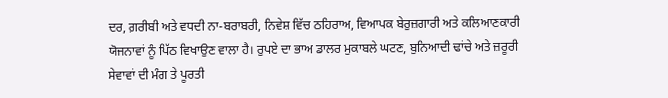ਦਰ, ਗ਼ਰੀਬੀ ਅਤੇ ਵਧਦੀ ਨਾ-ਬਰਾਬਰੀ, ਨਿਵੇਸ਼ ਵਿੱਚ ਠਹਿਰਾਅ, ਵਿਆਪਕ ਬੇਰੁਜ਼ਗਾਰੀ ਅਤੇ ਕਲਿਆਣਕਾਰੀ ਯੋਜਨਾਵਾਂ ਨੂੰ ਪਿੱਠ ਵਿਖਾਉਣ ਵਾਲਾ ਹੈ। ਰੁਪਏ ਦਾ ਭਾਅ ਡਾਲਰ ਮੁਕਾਬਲੇ ਘਟਣ, ਬੁਨਿਆਦੀ ਢਾਂਚੇ ਅਤੇ ਜ਼ਰੂਰੀ ਸੇਵਾਵਾਂ ਦੀ ਮੰਗ ਤੇ ਪੂਰਤੀ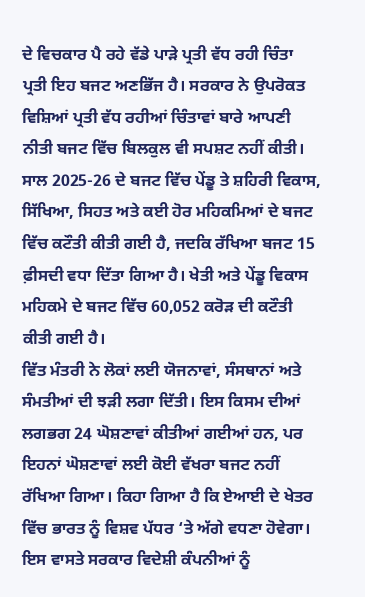ਦੇ ਵਿਚਕਾਰ ਪੈ ਰਹੇ ਵੱਡੇ ਪਾੜੇ ਪ੍ਰਤੀ ਵੱਧ ਰਹੀ ਚਿੰਤਾ ਪ੍ਰਤੀ ਇਹ ਬਜਟ ਅਣਭਿੱਜ ਹੈ। ਸਰਕਾਰ ਨੇ ਉਪਰੋਕਤ ਵਿਸ਼ਿਆਂ ਪ੍ਰਤੀ ਵੱਧ ਰਹੀਆਂ ਚਿੰਤਾਵਾਂ ਬਾਰੇ ਆਪਣੀ ਨੀਤੀ ਬਜਟ ਵਿੱਚ ਬਿਲਕੁਲ ਵੀ ਸਪਸ਼ਟ ਨਹੀਂ ਕੀਤੀ।
ਸਾਲ 2025-26 ਦੇ ਬਜਟ ਵਿੱਚ ਪੇਂਡੂ ਤੇ ਸ਼ਹਿਰੀ ਵਿਕਾਸ, ਸਿੱਖਿਆ, ਸਿਹਤ ਅਤੇ ਕਈ ਹੋਰ ਮਹਿਕਮਿਆਂ ਦੇ ਬਜਟ ਵਿੱਚ ਕਟੌਤੀ ਕੀਤੀ ਗਈ ਹੈ, ਜਦਕਿ ਰੱਖਿਆ ਬਜਟ 15 ਫ਼ੀਸਦੀ ਵਧਾ ਦਿੱਤਾ ਗਿਆ ਹੈ। ਖੇਤੀ ਅਤੇ ਪੇਂਡੂ ਵਿਕਾਸ ਮਹਿਕਮੇ ਦੇ ਬਜਟ ਵਿੱਚ 60,052 ਕਰੋੜ ਦੀ ਕਟੌਤੀ ਕੀਤੀ ਗਈ ਹੈ।
ਵਿੱਤ ਮੰਤਰੀ ਨੇ ਲੋਕਾਂ ਲਈ ਯੋਜਨਾਵਾਂ, ਸੰਸਥਾਨਾਂ ਅਤੇ ਸੰਮਤੀਆਂ ਦੀ ਝੜੀ ਲਗਾ ਦਿੱਤੀ। ਇਸ ਕਿਸਮ ਦੀਆਂ ਲਗਭਗ 24 ਘੋਸ਼ਣਾਵਾਂ ਕੀਤੀਆਂ ਗਈਆਂ ਹਨ, ਪਰ ਇਹਨਾਂ ਘੋਸ਼ਣਾਵਾਂ ਲਈ ਕੋਈ ਵੱਖਰਾ ਬਜਟ ਨਹੀਂ ਰੱਖਿਆ ਗਿਆ। ਕਿਹਾ ਗਿਆ ਹੈ ਕਿ ਏਆਈ ਦੇ ਖੇਤਰ ਵਿੱਚ ਭਾਰਤ ਨੂੰ ਵਿਸ਼ਵ ਪੱਧਰ ‘ਤੇ ਅੱਗੇ ਵਧਣਾ ਹੋਵੇਗਾ। ਇਸ ਵਾਸਤੇ ਸਰਕਾਰ ਵਿਦੇਸ਼ੀ ਕੰਪਨੀਆਂ ਨੂੰ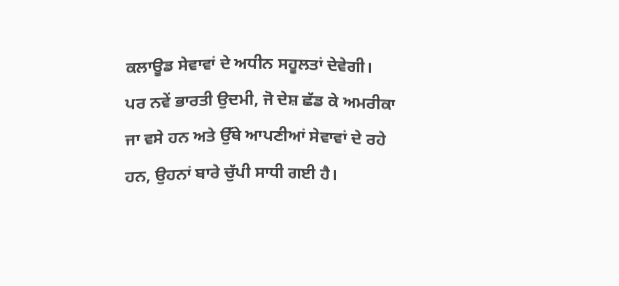ਕਲਾਊਡ ਸੇਵਾਵਾਂ ਦੇ ਅਧੀਨ ਸਹੂਲਤਾਂ ਦੇਵੇਗੀ। ਪਰ ਨਵੇਂ ਭਾਰਤੀ ਉਦਮੀ, ਜੋ ਦੇਸ਼ ਛੱਡ ਕੇ ਅਮਰੀਕਾ ਜਾ ਵਸੇ ਹਨ ਅਤੇ ਉੱਥੇ ਆਪਣੀਆਂ ਸੇਵਾਵਾਂ ਦੇ ਰਹੇ ਹਨ, ਉਹਨਾਂ ਬਾਰੇ ਚੁੱਪੀ ਸਾਧੀ ਗਈ ਹੈ।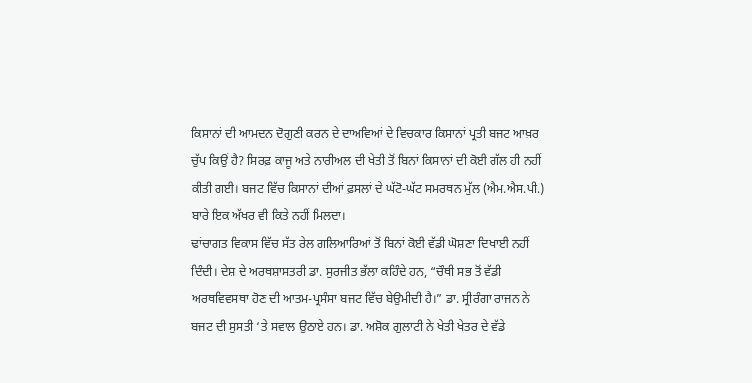ਕਿਸਾਨਾਂ ਦੀ ਆਮਦਨ ਦੋਗੁਣੀ ਕਰਨ ਦੇ ਦਾਅਵਿਆਂ ਦੇ ਵਿਚਕਾਰ ਕਿਸਾਨਾਂ ਪ੍ਰਤੀ ਬਜਟ ਆਖ਼ਰ ਚੁੱਪ ਕਿਉਂ ਹੈ? ਸਿਰਫ਼ ਕਾਜੂ ਅਤੇ ਨਾਰੀਅਲ ਦੀ ਖੇਤੀ ਤੋਂ ਬਿਨਾਂ ਕਿਸਾਨਾਂ ਦੀ ਕੋਈ ਗੱਲ ਹੀ ਨਹੀਂ ਕੀਤੀ ਗਈ। ਬਜਟ ਵਿੱਚ ਕਿਸਾਨਾਂ ਦੀਆਂ ਫ਼ਸਲਾਂ ਦੇ ਘੱਟੋ-ਘੱਟ ਸਮਰਥਨ ਮੁੱਲ (ਐਮ.ਐਸ.ਪੀ.) ਬਾਰੇ ਇਕ ਅੱਖਰ ਵੀ ਕਿਤੇ ਨਹੀਂ ਮਿਲਦਾ।
ਢਾਂਚਾਗਤ ਵਿਕਾਸ ਵਿੱਚ ਸੱਤ ਰੇਲ ਗਲਿਆਰਿਆਂ ਤੋਂ ਬਿਨਾਂ ਕੋਈ ਵੱਡੀ ਘੋਸ਼ਣਾ ਦਿਖਾਈ ਨਹੀਂ ਦਿੰਦੀ। ਦੇਸ਼ ਦੇ ਅਰਥਸ਼ਾਸਤਰੀ ਡਾ. ਸੁਰਜੀਤ ਭੱਲਾ ਕਹਿੰਦੇ ਹਨ, “ਚੌਥੀ ਸਭ ਤੋਂ ਵੱਡੀ ਅਰਥਵਿਵਸਥਾ ਹੋਣ ਦੀ ਆਤਮ-ਪ੍ਰਸੰਸਾ ਬਜਟ ਵਿੱਚ ਬੇਉਮੀਦੀ ਹੈ।” ਡਾ. ਸ੍ਰੀਰੰਗਾ ਰਾਜਨ ਨੇ ਬਜਟ ਦੀ ਸੁਸਤੀ ‘ਤੇ ਸਵਾਲ ਉਠਾਏ ਹਨ। ਡਾ. ਅਸ਼ੋਕ ਗੁਲਾਟੀ ਨੇ ਖੇਤੀ ਖੇਤਰ ਦੇ ਵੱਡੇ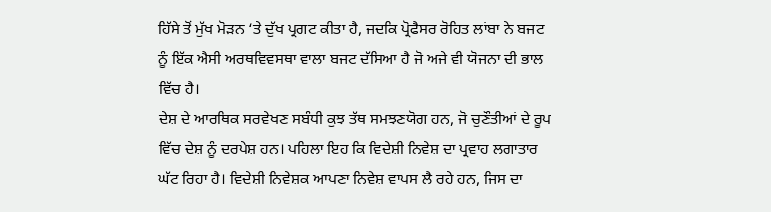ਹਿੱਸੇ ਤੋਂ ਮੁੱਖ ਮੋੜਨ ‘ਤੇ ਦੁੱਖ ਪ੍ਰਗਟ ਕੀਤਾ ਹੈ, ਜਦਕਿ ਪ੍ਰੋਫੈਸਰ ਰੋਹਿਤ ਲਾਂਬਾ ਨੇ ਬਜਟ ਨੂੰ ਇੱਕ ਐਸੀ ਅਰਥਵਿਵਸਥਾ ਵਾਲਾ ਬਜਟ ਦੱਸਿਆ ਹੈ ਜੋ ਅਜੇ ਵੀ ਯੋਜਨਾ ਦੀ ਭਾਲ ਵਿੱਚ ਹੈ।
ਦੇਸ਼ ਦੇ ਆਰਥਿਕ ਸਰਵੇਖਣ ਸਬੰਧੀ ਕੁਝ ਤੱਥ ਸਮਝਣਯੋਗ ਹਨ, ਜੋ ਚੁਣੌਤੀਆਂ ਦੇ ਰੂਪ ਵਿੱਚ ਦੇਸ਼ ਨੂੰ ਦਰਪੇਸ਼ ਹਨ। ਪਹਿਲਾ ਇਹ ਕਿ ਵਿਦੇਸ਼ੀ ਨਿਵੇਸ਼ ਦਾ ਪ੍ਰਵਾਹ ਲਗਾਤਾਰ ਘੱਟ ਰਿਹਾ ਹੈ। ਵਿਦੇਸ਼ੀ ਨਿਵੇਸ਼ਕ ਆਪਣਾ ਨਿਵੇਸ਼ ਵਾਪਸ ਲੈ ਰਹੇ ਹਨ, ਜਿਸ ਦਾ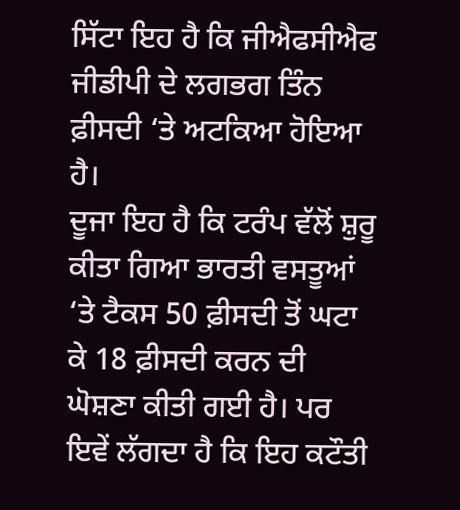ਸਿੱਟਾ ਇਹ ਹੈ ਕਿ ਜੀਐਫਸੀਐਫ ਜੀਡੀਪੀ ਦੇ ਲਗਭਗ ਤਿੰਨ ਫ਼ੀਸਦੀ ‘ਤੇ ਅਟਕਿਆ ਹੋਇਆ ਹੈ।
ਦੂਜਾ ਇਹ ਹੈ ਕਿ ਟਰੰਪ ਵੱਲੋਂ ਸ਼ੁਰੂ ਕੀਤਾ ਗਿਆ ਭਾਰਤੀ ਵਸਤੂਆਂ ‘ਤੇ ਟੈਕਸ 50 ਫ਼ੀਸਦੀ ਤੋਂ ਘਟਾ ਕੇ 18 ਫ਼ੀਸਦੀ ਕਰਨ ਦੀ ਘੋਸ਼ਣਾ ਕੀਤੀ ਗਈ ਹੈ। ਪਰ ਇਵੇਂ ਲੱਗਦਾ ਹੈ ਕਿ ਇਹ ਕਟੌਤੀ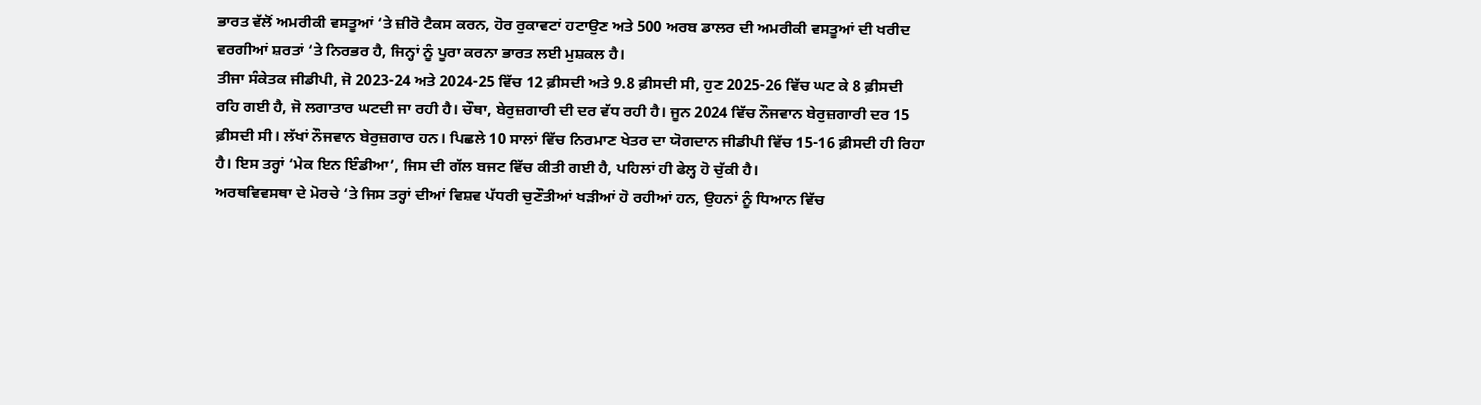ਭਾਰਤ ਵੱਲੋਂ ਅਮਰੀਕੀ ਵਸਤੂਆਂ ‘ਤੇ ਜ਼ੀਰੋ ਟੈਕਸ ਕਰਨ, ਹੋਰ ਰੁਕਾਵਟਾਂ ਹਟਾਉਣ ਅਤੇ 500 ਅਰਬ ਡਾਲਰ ਦੀ ਅਮਰੀਕੀ ਵਸਤੂਆਂ ਦੀ ਖਰੀਦ ਵਰਗੀਆਂ ਸ਼ਰਤਾਂ ‘ਤੇ ਨਿਰਭਰ ਹੈ, ਜਿਨ੍ਹਾਂ ਨੂੰ ਪੂਰਾ ਕਰਨਾ ਭਾਰਤ ਲਈ ਮੁਸ਼ਕਲ ਹੈ।
ਤੀਜਾ ਸੰਕੇਤਕ ਜੀਡੀਪੀ, ਜੋ 2023-24 ਅਤੇ 2024-25 ਵਿੱਚ 12 ਫ਼ੀਸਦੀ ਅਤੇ 9.8 ਫ਼ੀਸਦੀ ਸੀ, ਹੁਣ 2025-26 ਵਿੱਚ ਘਟ ਕੇ 8 ਫ਼ੀਸਦੀ ਰਹਿ ਗਈ ਹੈ, ਜੋ ਲਗਾਤਾਰ ਘਟਦੀ ਜਾ ਰਹੀ ਹੈ। ਚੌਥਾ, ਬੇਰੁਜ਼ਗਾਰੀ ਦੀ ਦਰ ਵੱਧ ਰਹੀ ਹੈ। ਜੂਨ 2024 ਵਿੱਚ ਨੌਜਵਾਨ ਬੇਰੁਜ਼ਗਾਰੀ ਦਰ 15 ਫ਼ੀਸਦੀ ਸੀ। ਲੱਖਾਂ ਨੌਜਵਾਨ ਬੇਰੁਜ਼ਗਾਰ ਹਨ। ਪਿਛਲੇ 10 ਸਾਲਾਂ ਵਿੱਚ ਨਿਰਮਾਣ ਖੇਤਰ ਦਾ ਯੋਗਦਾਨ ਜੀਡੀਪੀ ਵਿੱਚ 15-16 ਫ਼ੀਸਦੀ ਹੀ ਰਿਹਾ ਹੈ। ਇਸ ਤਰ੍ਹਾਂ ‘ਮੇਕ ਇਨ ਇੰਡੀਆ’, ਜਿਸ ਦੀ ਗੱਲ ਬਜਟ ਵਿੱਚ ਕੀਤੀ ਗਈ ਹੈ, ਪਹਿਲਾਂ ਹੀ ਫੇਲ੍ਹ ਹੋ ਚੁੱਕੀ ਹੈ।
ਅਰਥਵਿਵਸਥਾ ਦੇ ਮੋਰਚੇ ‘ਤੇ ਜਿਸ ਤਰ੍ਹਾਂ ਦੀਆਂ ਵਿਸ਼ਵ ਪੱਧਰੀ ਚੁਣੌਤੀਆਂ ਖੜੀਆਂ ਹੋ ਰਹੀਆਂ ਹਨ, ਉਹਨਾਂ ਨੂੰ ਧਿਆਨ ਵਿੱਚ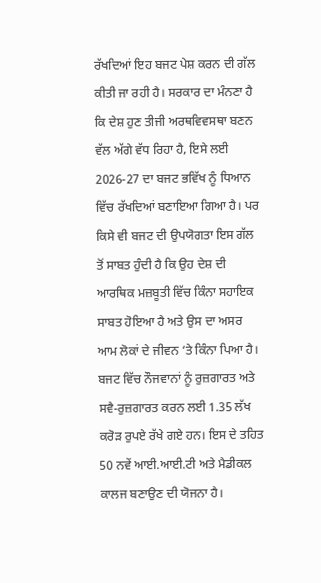ਰੱਖਦਿਆਂ ਇਹ ਬਜਟ ਪੇਸ਼ ਕਰਨ ਦੀ ਗੱਲ ਕੀਤੀ ਜਾ ਰਹੀ ਹੈ। ਸਰਕਾਰ ਦਾ ਮੰਨਣਾ ਹੈ ਕਿ ਦੇਸ਼ ਹੁਣ ਤੀਜੀ ਅਰਥਵਿਵਸਥਾ ਬਣਨ ਵੱਲ ਅੱਗੇ ਵੱਧ ਰਿਹਾ ਹੈ, ਇਸੇ ਲਈ 2026-27 ਦਾ ਬਜਟ ਭਵਿੱਖ ਨੂੰ ਧਿਆਨ ਵਿੱਚ ਰੱਖਦਿਆਂ ਬਣਾਇਆ ਗਿਆ ਹੈ। ਪਰ ਕਿਸੇ ਵੀ ਬਜਟ ਦੀ ਉਪਯੋਗਤਾ ਇਸ ਗੱਲ ਤੋਂ ਸਾਬਤ ਹੁੰਦੀ ਹੈ ਕਿ ਉਹ ਦੇਸ਼ ਦੀ ਆਰਥਿਕ ਮਜ਼ਬੂਤੀ ਵਿੱਚ ਕਿੰਨਾ ਸਹਾਇਕ ਸਾਬਤ ਹੋਇਆ ਹੈ ਅਤੇ ਉਸ ਦਾ ਅਸਰ ਆਮ ਲੋਕਾਂ ਦੇ ਜੀਵਨ ‘ਤੇ ਕਿੰਨਾ ਪਿਆ ਹੈ।
ਬਜਟ ਵਿੱਚ ਨੌਜਵਾਨਾਂ ਨੂੰ ਰੁਜ਼ਗਾਰਤ ਅਤੇ ਸਵੈ-ਰੁਜ਼ਗਾਰਤ ਕਰਨ ਲਈ 1.35 ਲੱਖ ਕਰੋੜ ਰੁਪਏ ਰੱਖੇ ਗਏ ਹਨ। ਇਸ ਦੇ ਤਹਿਤ 50 ਨਵੇਂ ਆਈ.ਆਈ.ਟੀ ਅਤੇ ਮੈਡੀਕਲ ਕਾਲਜ ਬਣਾਉਣ ਦੀ ਯੋਜਨਾ ਹੈ।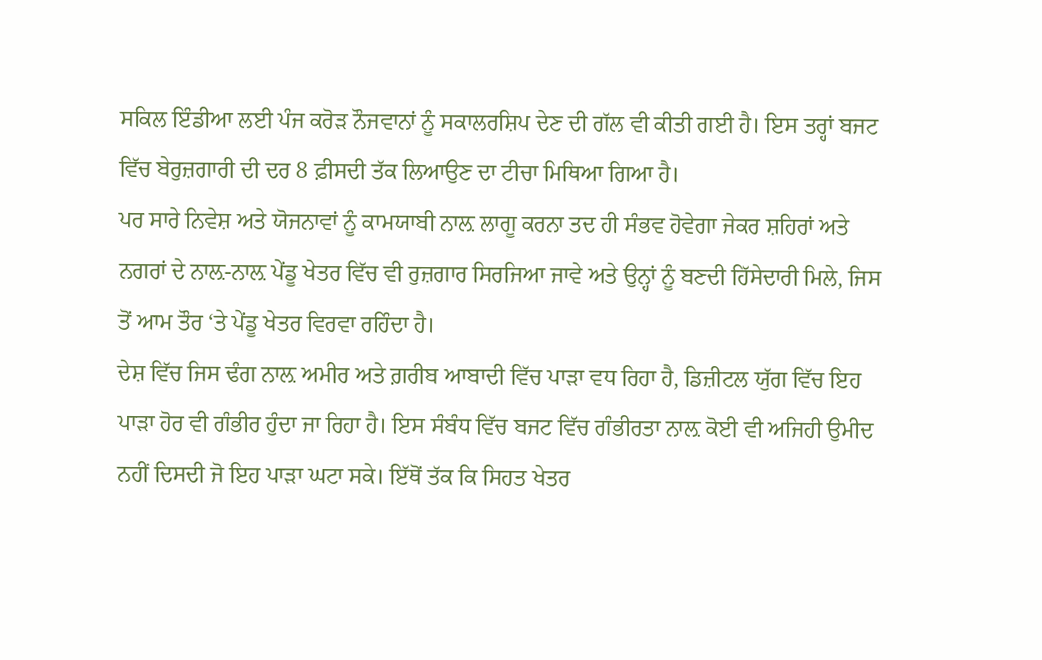ਸਕਿਲ ਇੰਡੀਆ ਲਈ ਪੰਜ ਕਰੋੜ ਨੌਜਵਾਨਾਂ ਨੂੰ ਸਕਾਲਰਸ਼ਿਪ ਦੇਣ ਦੀ ਗੱਲ ਵੀ ਕੀਤੀ ਗਈ ਹੈ। ਇਸ ਤਰ੍ਹਾਂ ਬਜਟ ਵਿੱਚ ਬੇਰੁਜ਼ਗਾਰੀ ਦੀ ਦਰ 8 ਫ਼ੀਸਦੀ ਤੱਕ ਲਿਆਉਣ ਦਾ ਟੀਚਾ ਮਿਥਿਆ ਗਿਆ ਹੈ।
ਪਰ ਸਾਰੇ ਨਿਵੇਸ਼ ਅਤੇ ਯੋਜਨਾਵਾਂ ਨੂੰ ਕਾਮਯਾਬੀ ਨਾਲ਼ ਲਾਗੂ ਕਰਨਾ ਤਦ ਹੀ ਸੰਭਵ ਹੋਵੇਗਾ ਜੇਕਰ ਸ਼ਹਿਰਾਂ ਅਤੇ ਨਗਰਾਂ ਦੇ ਨਾਲ਼-ਨਾਲ਼ ਪੇਂਡੂ ਖੇਤਰ ਵਿੱਚ ਵੀ ਰੁਜ਼ਗਾਰ ਸਿਰਜਿਆ ਜਾਵੇ ਅਤੇ ਉਨ੍ਹਾਂ ਨੂੰ ਬਣਦੀ ਹਿੱਸੇਦਾਰੀ ਮਿਲੇ, ਜਿਸ ਤੋਂ ਆਮ ਤੌਰ ‘ਤੇ ਪੇਂਡੂ ਖੇਤਰ ਵਿਰਵਾ ਰਹਿੰਦਾ ਹੈ।
ਦੇਸ਼ ਵਿੱਚ ਜਿਸ ਢੰਗ ਨਾਲ਼ ਅਮੀਰ ਅਤੇ ਗ਼ਰੀਬ ਆਬਾਦੀ ਵਿੱਚ ਪਾੜਾ ਵਧ ਰਿਹਾ ਹੈ, ਡਿਜ਼ੀਟਲ ਯੁੱਗ ਵਿੱਚ ਇਹ ਪਾੜਾ ਹੋਰ ਵੀ ਗੰਭੀਰ ਹੁੰਦਾ ਜਾ ਰਿਹਾ ਹੈ। ਇਸ ਸੰਬੰਧ ਵਿੱਚ ਬਜਟ ਵਿੱਚ ਗੰਭੀਰਤਾ ਨਾਲ਼ ਕੋਈ ਵੀ ਅਜਿਹੀ ਉਮੀਦ ਨਹੀਂ ਦਿਸਦੀ ਜੋ ਇਹ ਪਾੜਾ ਘਟਾ ਸਕੇ। ਇੱਥੋਂ ਤੱਕ ਕਿ ਸਿਹਤ ਖੇਤਰ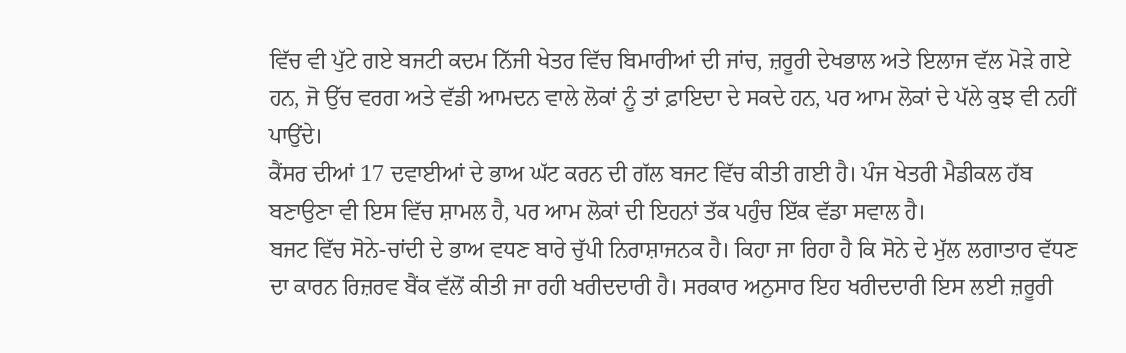ਵਿੱਚ ਵੀ ਪੁੱਟੇ ਗਏ ਬਜਟੀ ਕਦਮ ਨਿੱਜੀ ਖੇਤਰ ਵਿੱਚ ਬਿਮਾਰੀਆਂ ਦੀ ਜਾਂਚ, ਜ਼ਰੂਰੀ ਦੇਖਭਾਲ ਅਤੇ ਇਲਾਜ ਵੱਲ ਮੋੜੇ ਗਏ ਹਨ, ਜੋ ਉੱਚ ਵਰਗ ਅਤੇ ਵੱਡੀ ਆਮਦਨ ਵਾਲੇ ਲੋਕਾਂ ਨੂੰ ਤਾਂ ਫ਼ਾਇਦਾ ਦੇ ਸਕਦੇ ਹਨ, ਪਰ ਆਮ ਲੋਕਾਂ ਦੇ ਪੱਲੇ ਕੁਝ ਵੀ ਨਹੀਂ ਪਾਉਂਦੇ।
ਕੈਂਸਰ ਦੀਆਂ 17 ਦਵਾਈਆਂ ਦੇ ਭਾਅ ਘੱਟ ਕਰਨ ਦੀ ਗੱਲ ਬਜਟ ਵਿੱਚ ਕੀਤੀ ਗਈ ਹੈ। ਪੰਜ ਖੇਤਰੀ ਮੈਡੀਕਲ ਹੱਬ ਬਣਾਉਣਾ ਵੀ ਇਸ ਵਿੱਚ ਸ਼ਾਮਲ ਹੈ, ਪਰ ਆਮ ਲੋਕਾਂ ਦੀ ਇਹਨਾਂ ਤੱਕ ਪਹੁੰਚ ਇੱਕ ਵੱਡਾ ਸਵਾਲ ਹੈ।
ਬਜਟ ਵਿੱਚ ਸੋਨੇ-ਚਾਂਦੀ ਦੇ ਭਾਅ ਵਧਣ ਬਾਰੇ ਚੁੱਪੀ ਨਿਰਾਸ਼ਾਜਨਕ ਹੈ। ਕਿਹਾ ਜਾ ਰਿਹਾ ਹੈ ਕਿ ਸੋਨੇ ਦੇ ਮੁੱਲ ਲਗਾਤਾਰ ਵੱਧਣ ਦਾ ਕਾਰਨ ਰਿਜ਼ਰਵ ਬੈਂਕ ਵੱਲੋਂ ਕੀਤੀ ਜਾ ਰਹੀ ਖਰੀਦਦਾਰੀ ਹੈ। ਸਰਕਾਰ ਅਨੁਸਾਰ ਇਹ ਖਰੀਦਦਾਰੀ ਇਸ ਲਈ ਜ਼ਰੂਰੀ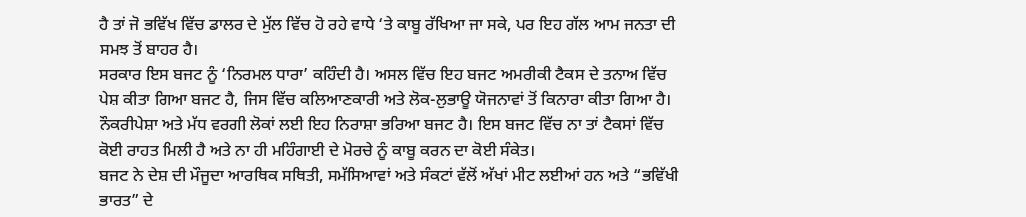ਹੈ ਤਾਂ ਜੋ ਭਵਿੱਖ ਵਿੱਚ ਡਾਲਰ ਦੇ ਮੁੱਲ ਵਿੱਚ ਹੋ ਰਹੇ ਵਾਧੇ ‘ਤੇ ਕਾਬੂ ਰੱਖਿਆ ਜਾ ਸਕੇ, ਪਰ ਇਹ ਗੱਲ ਆਮ ਜਨਤਾ ਦੀ ਸਮਝ ਤੋਂ ਬਾਹਰ ਹੈ।
ਸਰਕਾਰ ਇਸ ਬਜਟ ਨੂੰ ‘ਨਿਰਮਲ ਧਾਰਾ’ ਕਹਿੰਦੀ ਹੈ। ਅਸਲ ਵਿੱਚ ਇਹ ਬਜਟ ਅਮਰੀਕੀ ਟੈਕਸ ਦੇ ਤਨਾਅ ਵਿੱਚ ਪੇਸ਼ ਕੀਤਾ ਗਿਆ ਬਜਟ ਹੈ, ਜਿਸ ਵਿੱਚ ਕਲਿਆਣਕਾਰੀ ਅਤੇ ਲੋਕ-ਲੁਭਾਊ ਯੋਜਨਾਵਾਂ ਤੋਂ ਕਿਨਾਰਾ ਕੀਤਾ ਗਿਆ ਹੈ। ਨੌਕਰੀਪੇਸ਼ਾ ਅਤੇ ਮੱਧ ਵਰਗੀ ਲੋਕਾਂ ਲਈ ਇਹ ਨਿਰਾਸ਼ਾ ਭਰਿਆ ਬਜਟ ਹੈ। ਇਸ ਬਜਟ ਵਿੱਚ ਨਾ ਤਾਂ ਟੈਕਸਾਂ ਵਿੱਚ ਕੋਈ ਰਾਹਤ ਮਿਲੀ ਹੈ ਅਤੇ ਨਾ ਹੀ ਮਹਿੰਗਾਈ ਦੇ ਮੋਰਚੇ ਨੂੰ ਕਾਬੂ ਕਰਨ ਦਾ ਕੋਈ ਸੰਕੇਤ।
ਬਜਟ ਨੇ ਦੇਸ਼ ਦੀ ਮੌਜੂਦਾ ਆਰਥਿਕ ਸਥਿਤੀ, ਸਮੱਸਿਆਵਾਂ ਅਤੇ ਸੰਕਟਾਂ ਵੱਲੋਂ ਅੱਖਾਂ ਮੀਟ ਲਈਆਂ ਹਨ ਅਤੇ “ਭਵਿੱਖੀ ਭਾਰਤ” ਦੇ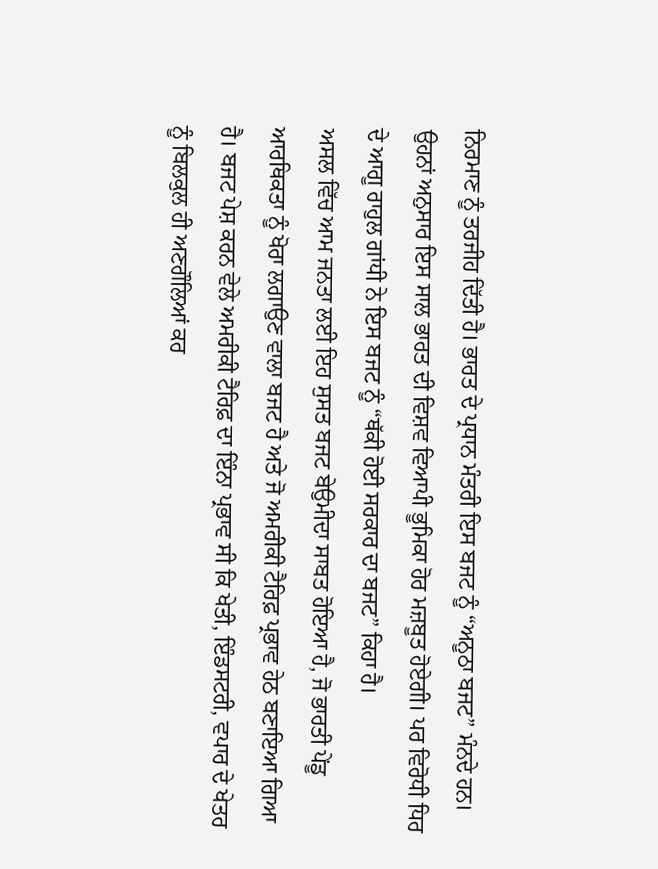ਨਿਰਮਾਣ ਨੂੰ ਤਰਜੀਹ ਦਿੱਤੀ ਹੈ। ਭਾਰਤ ਦੇ ਪ੍ਰਧਾਨ ਮੰਤਰੀ ਇਸ ਬਜਟ ਨੂੰ “ਅਨੂਠਾ ਬਜਟ” ਮੰਨਦੇ ਹਨ। ਉਹਨਾਂ ਅਨੁਸਾਰ ਇਸ ਸਾਲ ਭਾਰਤ ਦੀ ਵਿਸ਼ਵ ਵਿਆਪੀ ਭੂਮਿਕਾ ਹੋਰ ਮਜ਼ਬੂਤ ਹੋਏਗੀ। ਪਰ ਵਿਰੋਧੀ ਧਿਰ ਦੇ ਆਗੂ ਰਾਹੁਲ ਗਾਂਧੀ ਨੇ ਇਸ ਬਜਟ ਨੂੰ “ਥੱਕੀ ਹੋਈ ਸਰਕਾਰ ਦਾ ਬਜਟ” ਕਿਹਾ ਹੈ।
ਅਸਲ ਵਿੱਚ ਆਮ ਜਨਤਾ ਲਈ ਇਹ ਸੁਸਤ ਬਜਟ ਬੇਉਮੀਦਾ ਸਾਬਤ ਹੋਇਆ ਹੈ, ਜੋ ਭਾਰਤੀ ਪੇਂਡੂ ਆਰਥਿਕਤਾ ਨੂੰ ਖੋਰਾ ਲਗਾਉਣ ਵਾਲਾ ਬਜਟ ਹੈ ਅਤੇ ਜੋ ਅਮਰੀਕੀ ਟੈਰਿਫ਼ ਪ੍ਰਭਾਵ ਹੇਠ ਬਣਾਇਆ ਗਿਆ ਹੈ। ਬਜਟ ਪੇਸ਼ ਕਰਨ ਵੇਲੇ ਅਮਰੀਕੀ ਟੈਰਿਫ਼ ਦਾ ਇੰਨਾ ਪ੍ਰਭਾਵ ਸੀ ਕਿ ਖੇਤੀ, ਇੰਡਸਟਰੀ, ਵਪਾਰ ਦੇ ਖੇਤਰ ਨੂੰ ਬਿਲਕੁਲ ਹੀ ਅਣਗੌਲਿਆਂ ਕਰ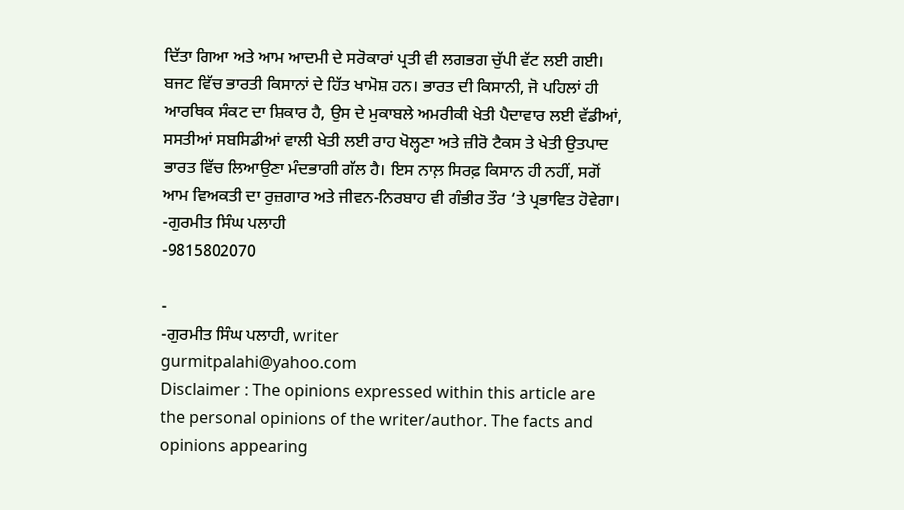ਦਿੱਤਾ ਗਿਆ ਅਤੇ ਆਮ ਆਦਮੀ ਦੇ ਸਰੋਕਾਰਾਂ ਪ੍ਰਤੀ ਵੀ ਲਗਭਗ ਚੁੱਪੀ ਵੱਟ ਲਈ ਗਈ।
ਬਜਟ ਵਿੱਚ ਭਾਰਤੀ ਕਿਸਾਨਾਂ ਦੇ ਹਿੱਤ ਖਾਮੋਸ਼ ਹਨ। ਭਾਰਤ ਦੀ ਕਿਸਾਨੀ, ਜੋ ਪਹਿਲਾਂ ਹੀ ਆਰਥਿਕ ਸੰਕਟ ਦਾ ਸ਼ਿਕਾਰ ਹੈ, ਉਸ ਦੇ ਮੁਕਾਬਲੇ ਅਮਰੀਕੀ ਖੇਤੀ ਪੈਦਾਵਾਰ ਲਈ ਵੱਡੀਆਂ, ਸਸਤੀਆਂ ਸਬਸਿਡੀਆਂ ਵਾਲੀ ਖੇਤੀ ਲਈ ਰਾਹ ਖੋਲ੍ਹਣਾ ਅਤੇ ਜ਼ੀਰੋ ਟੈਕਸ ਤੇ ਖੇਤੀ ਉਤਪਾਦ ਭਾਰਤ ਵਿੱਚ ਲਿਆਉਣਾ ਮੰਦਭਾਗੀ ਗੱਲ ਹੈ। ਇਸ ਨਾਲ਼ ਸਿਰਫ਼ ਕਿਸਾਨ ਹੀ ਨਹੀਂ, ਸਗੋਂ ਆਮ ਵਿਅਕਤੀ ਦਾ ਰੁਜ਼ਗਾਰ ਅਤੇ ਜੀਵਨ-ਨਿਰਬਾਹ ਵੀ ਗੰਭੀਰ ਤੌਰ ‘ਤੇ ਪ੍ਰਭਾਵਿਤ ਹੋਵੇਗਾ।
-ਗੁਰਮੀਤ ਸਿੰਘ ਪਲਾਹੀ
-9815802070

-
-ਗੁਰਮੀਤ ਸਿੰਘ ਪਲਾਹੀ, writer
gurmitpalahi@yahoo.com
Disclaimer : The opinions expressed within this article are the personal opinions of the writer/author. The facts and opinions appearing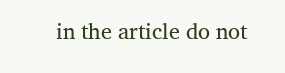in the article do not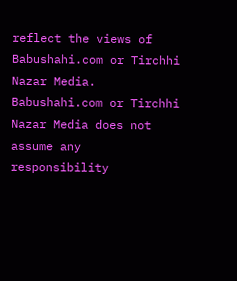reflect the views of Babushahi.com or Tirchhi Nazar Media. Babushahi.com or Tirchhi Nazar Media does not assume any responsibility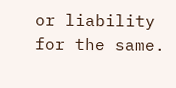or liability for the same.